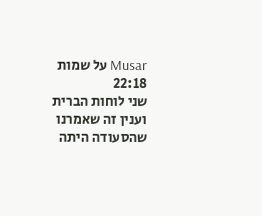Musar על שמות 22:18
שני לוחות הברית
וענין זה שאמרנו שהסעודה היתה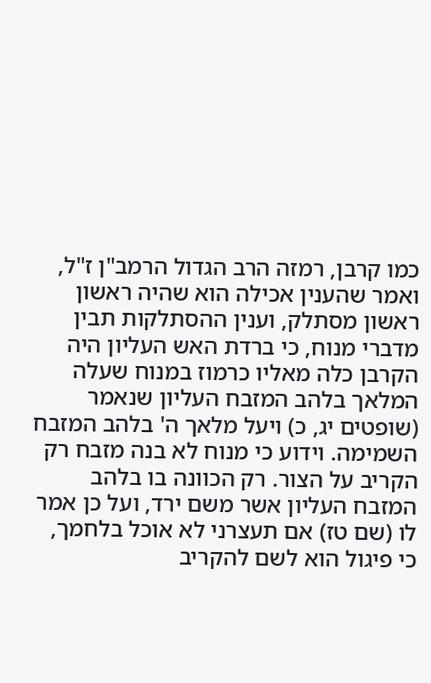כמו קרבן, רמזה הרב הגדול הרמב"ן ז"ל, ואמר שהענין אכילה הוא שהיה ראשון ראשון מסתלק, וענין ההסתלקות תבין מדברי מנוח, כי ברדת האש העליון היה הקרבן כלה מאליו כרמוז במנוח שעלה המלאך בלהב המזבח העליון שנאמר (שופטים יג, כ) ויעל מלאך ה' בלהב המזבח השמימה. וידוע כי מנוח לא בנה מזבח רק הקריב על הצור. רק הכוונה בו בלהב המזבח העליון אשר משם ירד, ועל כן אמר לו (שם טז) אם תעצרני לא אוכל בלחמך, כי פיגול הוא לשם להקריב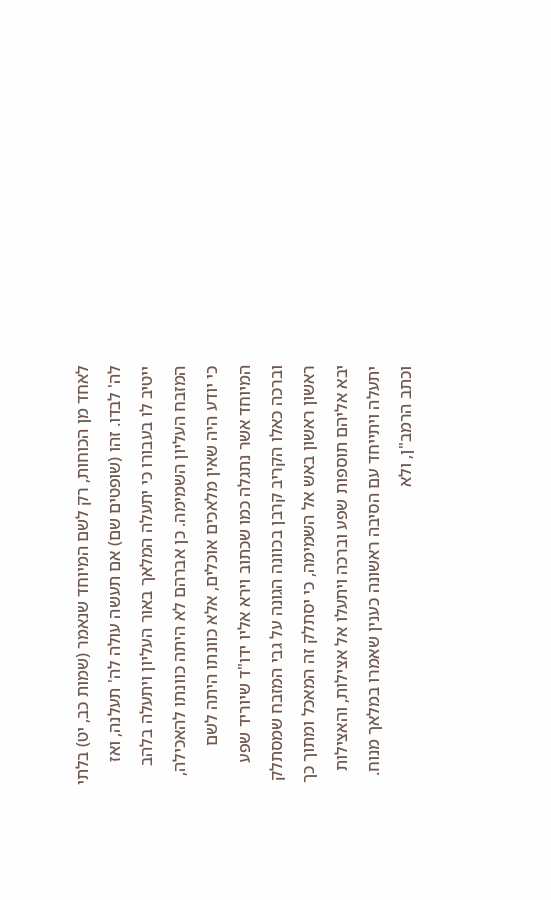לאחד מן הכוחות, רק לשם המיוחד שנאמר (שמות כב, יט) בלתי לה' לבדו. זהו (שופטים שם) אם תעשה עולה לה' תעלנה, ואז ייטיב לו בעבורו כי יתעלה המלאך באור העליון ויתעלה בלהב המזבח העליון השמימה. כן אברהם לא היתה כוונתו להאכילה, כי יודע היה שאין מלאכים אוכלים, אלא כוונתו היתה לשם המיוחד אשר נתגלה כמו שכתוב וירא אליו ידו"ד שיוריד שפע וברכה כאלו הקריב קרבן בכוונה הגונה על גבי המזבח שמסתלק ראשון ראשון באש אל השמימה, כי יסתלק זה המאכל ומתוך כך יבא אליהם תוספות שפע וברכה ויתעלו אל אצילות, והאצילות יתעלה ויתייחד עם הסיבה ראשונה כענין שאמרו במלאך מנוח. וכתב הרמב"ן, ולא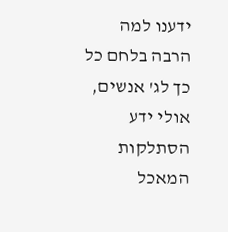ידענו למה הרבה בלחם כל כך לג' אנשים, אולי ידע הסתלקות המאכל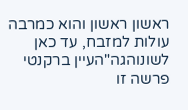ראשון ראשון והוא כמרבה עולות למזבח, עד כאן לשונוהגה"העיין ברקנטי פרשה זו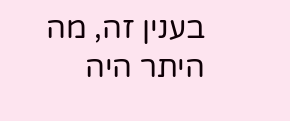בענין זה, מה היתר היה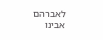לאברהם אבינו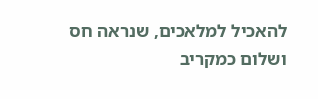להאכיל למלאכים, שנראה חס ושלום כמקריב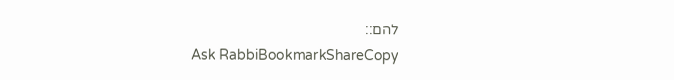להם::
Ask RabbiBookmarkShareCopy